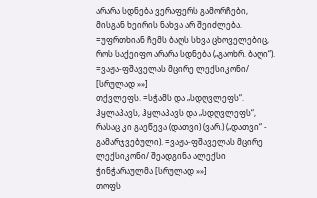არარა სდნება ვერაფერს გამორჩები, მისგან ხეირის ნახვა არ შეიძლება. =უფრთხიან ჩემს ბაღს სხვა ცხოველებიც, როს საქეიფო არარა სდნება („გაოხრ. ბაღი“). =ვაჟა-ფშაველას მცირე ლექსიკონი/ [სრულად »»]
თქვლეფს. =სჭამს და „სდღვლეფს“. ჰყლაპავს, ჰყლაპავს და „სდღვლეფს“, რასაც კი გაეწევა (დათვი) (ვარ.) („დათვი“ - გამარჯვებული). =ვაჟა-ფშაველას მცირე ლექსიკონი/ შეადგინა ალექსი ჭინჭარაულმა [სრულად »»]
თოფს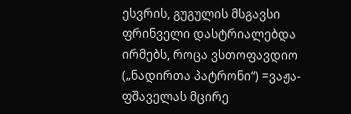ესვრის, გუგულის მსგავსი ფრინველი დასტრიალებდა ირმებს, როცა ვსთოფავდიო („ნადირთა პატრონი“) =ვაჟა-ფშაველას მცირე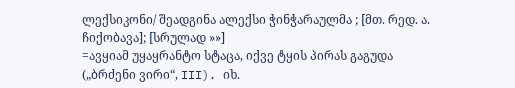ლექსიკონი/ შეადგინა ალექსი ჭინჭარაულმა ; [მთ. რედ. ა. ჩიქობავა]; [სრულად »»]
=ავყიამ უყაყრანტო სტაცა, იქვე ტყის პირას გაგუდა („ბრძენი ვირი“, III). იხ.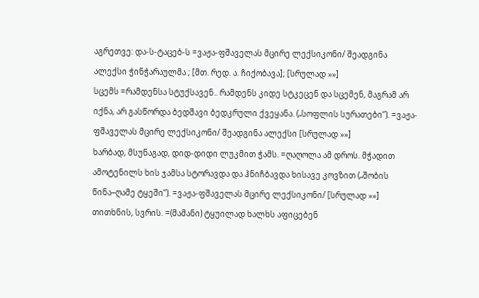აგრეთვე: და-ს-ტაცებ-ს =ვაჟა-ფშაველას მცირე ლექსიკონი/ შეადგინა ალექსი ჭინჭარაულმა ; [მთ. რედ. ა. ჩიქობავა]; [სრულად »»]
სცემს =რამდენსა სტუქსავენ.. რამდენს კიდე სტკეცენ და სცემენ, მაგრამ არ იქნა, არ გასწორდა ბედშავი ბედკრული ქვეყანა. („სოფლის სურათები“). =ვაჟა-ფშაველას მცირე ლექსიკონი/ შეადგინა ალექსი [სრულად »»]
ხარბად, მსუნაგად, დიდ-დიდი ლუკმით ჭამს. =ღაღოლა ამ დროს. მჭადით ამოტენილს ხის ჯამსა სტორავდა და ჰნიჩბავდა ხისავე კოვზით („შობის წინა–ღამე ტყეში“). =ვაჟა-ფშაველას მცირე ლექსიკონი/ [სრულად »»]
თითხნის, სვრის. =(მამანი) ტყუილად ხალხს აფიცებენ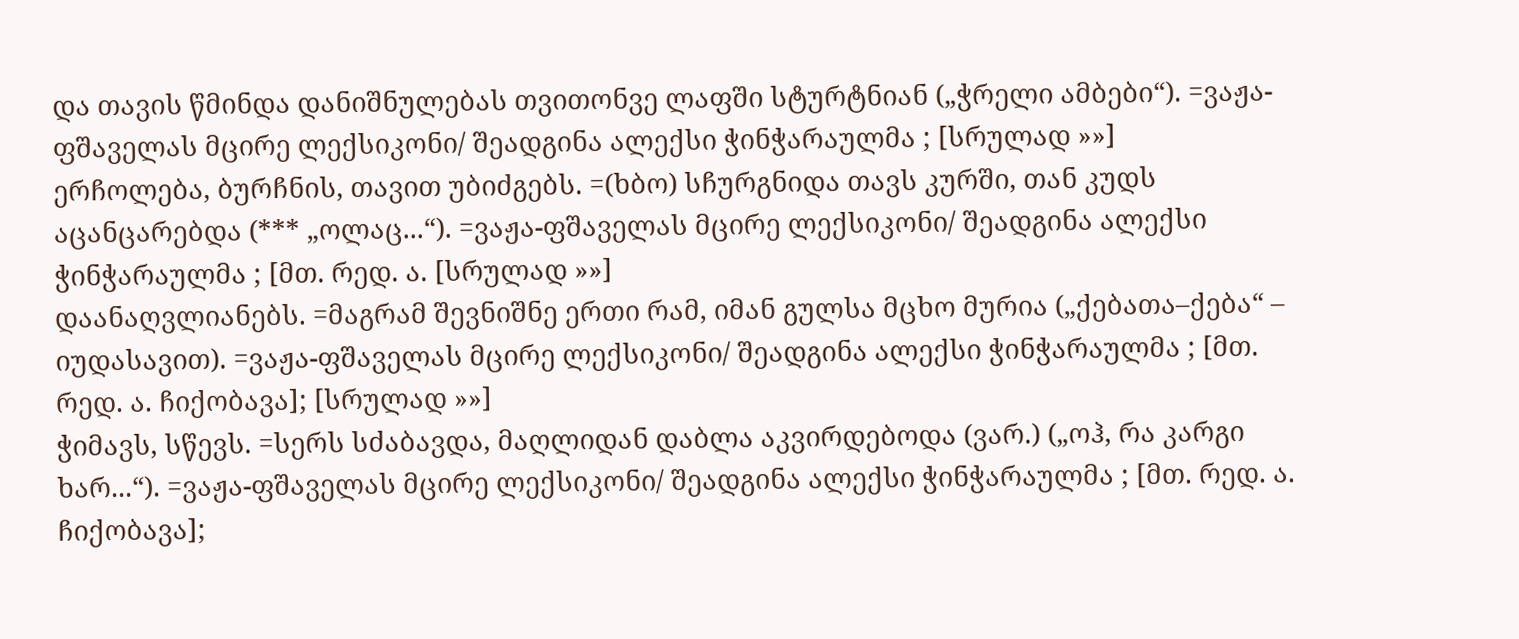და თავის წმინდა დანიშნულებას თვითონვე ლაფში სტურტნიან („ჭრელი ამბები“). =ვაჟა-ფშაველას მცირე ლექსიკონი/ შეადგინა ალექსი ჭინჭარაულმა ; [სრულად »»]
ერჩოლება, ბურჩნის, თავით უბიძგებს. =(ხბო) სჩურგნიდა თავს კურში, თან კუდს აცანცარებდა (*** „ოლაც...“). =ვაჟა-ფშაველას მცირე ლექსიკონი/ შეადგინა ალექსი ჭინჭარაულმა ; [მთ. რედ. ა. [სრულად »»]
დაანაღვლიანებს. =მაგრამ შევნიშნე ერთი რამ, იმან გულსა მცხო მურია („ქებათა–ქება“ – იუდასავით). =ვაჟა-ფშაველას მცირე ლექსიკონი/ შეადგინა ალექსი ჭინჭარაულმა ; [მთ. რედ. ა. ჩიქობავა]; [სრულად »»]
ჭიმავს, სწევს. =სერს სძაბავდა, მაღლიდან დაბლა აკვირდებოდა (ვარ.) („ოჰ, რა კარგი ხარ...“). =ვაჟა-ფშაველას მცირე ლექსიკონი/ შეადგინა ალექსი ჭინჭარაულმა ; [მთ. რედ. ა. ჩიქობავა];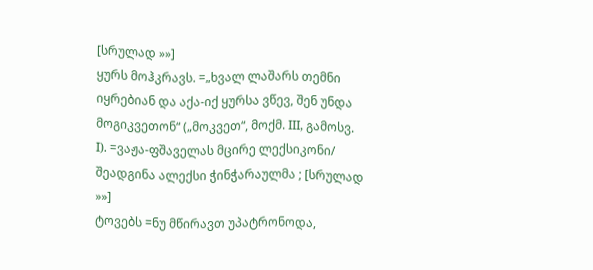[სრულად »»]
ყურს მოჰკრავს. =„ხვალ ლაშარს თემნი იყრებიან და აქა-იქ ყურსა ვწევ, შენ უნდა მოგიკვეთონ“ („მოკვეთ“, მოქმ. III, გამოსვ. I). =ვაჟა-ფშაველას მცირე ლექსიკონი/ შეადგინა ალექსი ჭინჭარაულმა ; [სრულად »»]
ტოვებს =ნუ მწირავთ უპატრონოდა,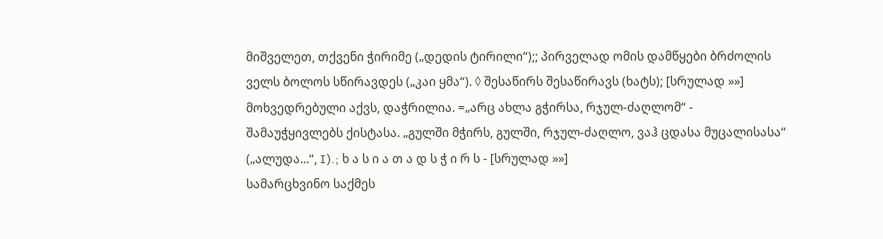მიშველეთ, თქვენი ჭირიმე („დედის ტირილი“);; პირველად ომის დამწყები ბრძოლის ველს ბოლოს სწირავდეს („კაი ყმა“). ◊ შესაწირს შესაწირავს (ხატს); [სრულად »»]
მოხვედრებული აქვს, დაჭრილია. =„არც ახლა გჭირსა, რჯულ-ძაღლომ“ - შამაუჭყივლებს ქისტასა. „გულში მჭირს, გულში, რჯულ-ძაღლო, ვაჰ ცდასა მუცალისასა“ („ალუდა...“, I).; ხ ა ს ი ა თ ა დ ს ჭ ი რ ს - [სრულად »»]
სამარცხვინო საქმეს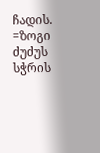ჩადის. =ზოგი ძუძუს სჭრის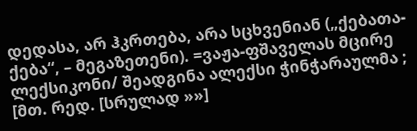დედასა, არ ჰკრთება, არა სცხვენიან („ქებათა-ქება“, – მეგაზეთენი). =ვაჟა-ფშაველას მცირე ლექსიკონი/ შეადგინა ალექსი ჭინჭარაულმა ; [მთ. რედ. [სრულად »»]